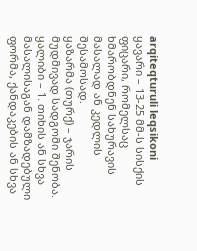arqiteqturuli leqsikoni
ყავარი – 13-25 მმ-ს სისქის ფიცარი, რომელსაც ხმარობდნენ სახურავის მასალად ან კედლის შესამოსად.
ყაზარმა (თურქ) – ჯარის მუდმივად სადგომი შენობა.
ყალიბი – 1. თიხის ან სხვა მასალისაგან დამზადებული ფორმა, ქანდაკების ან სხვა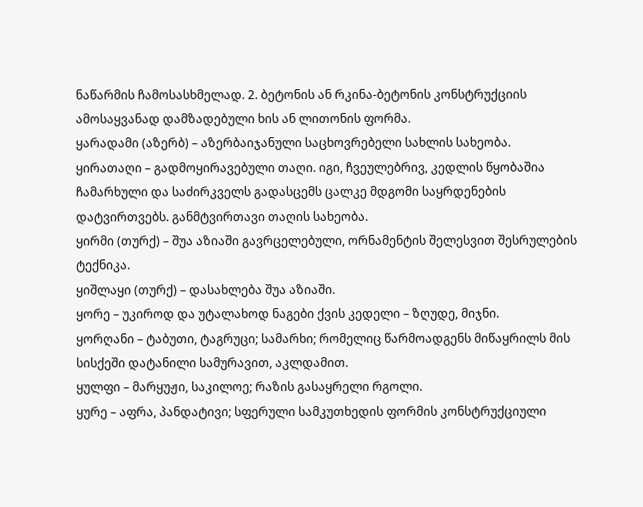ნაწარმის ჩამოსასხმელად. 2. ბეტონის ან რკინა-ბეტონის კონსტრუქციის ამოსაყვანად დამზადებული ხის ან ლითონის ფორმა.
ყარადამი (აზერბ) – აზერბაიჯანული საცხოვრებელი სახლის სახეობა.
ყირათაღი – გადმოყირავებული თაღი. იგი, ჩვეულებრივ, კედლის წყობაშია ჩამარხული და საძირკველს გადასცემს ცალკე მდგომი საყრდენების დატვირთვებს. განმტვირთავი თაღის სახეობა.
ყირმი (თურქ) – შუა აზიაში გავრცელებული, ორნამენტის შელესვით შესრულების ტექნიკა.
ყიშლაყი (თურქ) – დასახლება შუა აზიაში.
ყორე – უკიროდ და უტალახოდ ნაგები ქვის კედელი – ზღუდე, მიჯნი.
ყორღანი – ტაბუთი, ტაგრუცი; სამარხი; რომელიც წარმოადგენს მიწაყრილს მის სისქეში დატანილი სამურავით, აკლდამით.
ყულფი – მარყუჟი, საკილოე; რაზის გასაყრელი რგოლი.
ყურე – აფრა, პანდატივი; სფერული სამკუთხედის ფორმის კონსტრუქციული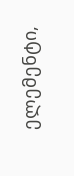ელემენტი,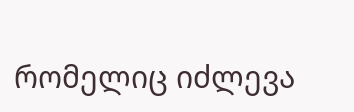რომელიც იძლევა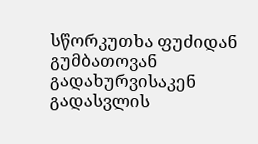სწორკუთხა ფუძიდან გუმბათოვან გადახურვისაკენ გადასვლის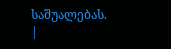საშუალებას.
|